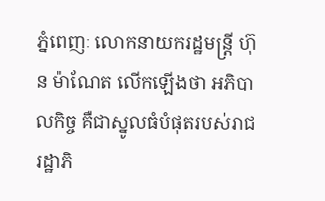ភ្នំពេញៈ លោកនាយករដ្ឋមន្ត្រី ហ៊ុន ម៉ាណែត លើកឡើងថា អភិបាលកិច្ច គឺជាស្នូលធំបំផុតរបស់រាជរដ្ឋាភិ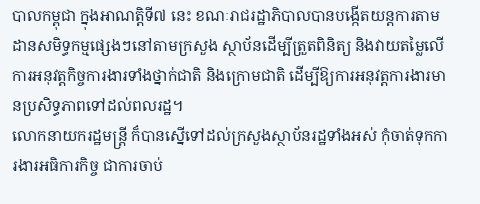បាលកម្ពុជា ក្នុងអាណត្តិទី៧ នេះ ខណៈរាជរដ្ឋាភិបាលបានបង្កើតយន្តការតាមដានសមិទ្ធកម្មផ្សេងៗនៅតាមក្រសួង ស្ថាប័នដើម្បីត្រួតពិនិត្យ និងវាយតម្លៃលើការអនុវត្តកិច្ចការងារទាំងថ្នាក់ជាតិ និងក្រោមជាតិ ដើម្បីឱ្យការអនុវត្តការងារមានប្រសិទ្ធភាពទៅដល់ពលរដ្ឋ។
លោកនាយករដ្ឋមន្ត្រី ក៏បានស្នើទៅដល់ក្រសួងស្ថាប័នរដ្ឋទាំងអស់ កុំចាត់ទុកការងារអធិការកិច្ច ជាការចាប់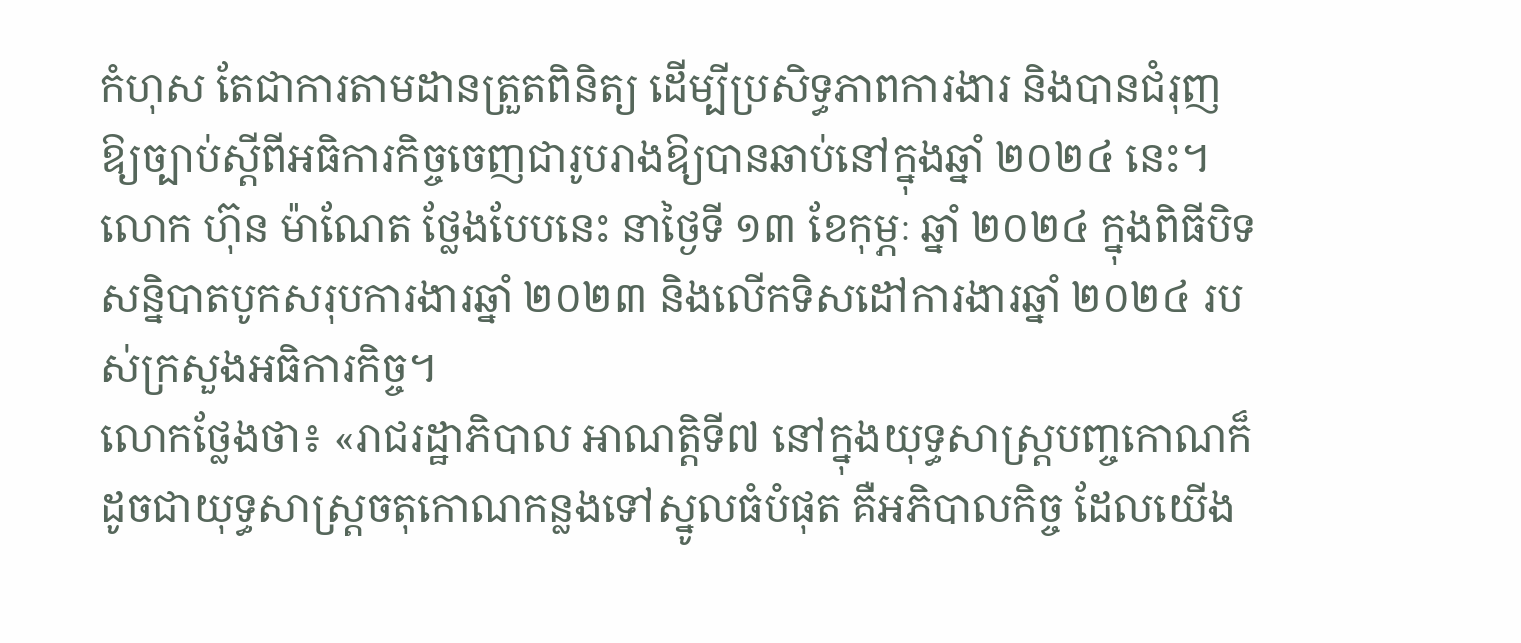កំហុស តែជាការតាមដានត្រួតពិនិត្យ ដើម្បីប្រសិទ្ធភាពការងារ និងបានជំរុញឱ្យច្បាប់ស្ដីពីអធិការកិច្ចចេញជារូបរាងឱ្យបានឆាប់នៅក្នុងឆ្នាំ ២០២៤ នេះ។
លោក ហ៊ុន ម៉ាណែត ថ្លែងបែបនេះ នាថ្ងៃទី ១៣ ខែកុម្ភៈ ឆ្នាំ ២០២៤ ក្នុងពិធីបិទសន្និបាតបូកសរុបការងារឆ្នាំ ២០២៣ និងលើកទិសដៅការងារឆ្នាំ ២០២៤ របស់ក្រសួងអធិការកិច្ច។
លោកថ្លែងថា៖ «រាជរដ្ឋាភិបាល អាណត្តិទី៧ នៅក្នុងយុទ្ធសាស្ត្របញ្ចកោណក៏ដូចជាយុទ្ធសាស្ត្រចតុកោណកន្លងទៅស្នូលធំបំផុត គឺអភិបាលកិច្ច ដែលយើង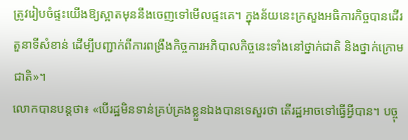ត្រូវរៀបចំផ្ទះយើងឱ្យស្អាតមុននឹងចេញទៅមើលផ្ទះគេ។ ក្នុងន័យនេះក្រសួងអធិការកិច្ចបានដើរតួនាទីសំខាន់ ដើម្បីបញ្ជាក់ពីការពង្រឹងកិច្ចការអភិបាលកិច្ចនេះទាំងនៅថ្នាក់ជាតិ និងថ្នាក់ក្រោមជាតិ»។
លោកបានបន្តថា៖ «បើរដ្ឋមិនទាន់គ្រប់គ្រងខ្លួនឯងបានទេសួរថា តើរដ្ឋអាចទៅធ្វើអ្វីបាន។ បច្ចុ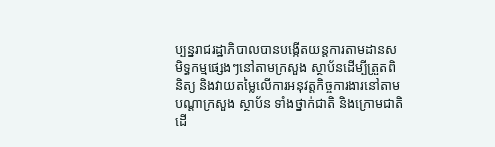ប្បន្នរាជរដ្ឋាភិបាលបានបង្កើតយន្តការតាមដានសមិទ្ធកម្មផ្សេងៗនៅតាមក្រសួង ស្ថាប័នដើម្បីត្រួតពិនិត្យ និងវាយតម្លៃលើការអនុវត្តកិច្ចការងារនៅតាមបណ្ដាក្រសួង ស្ថាប័ន ទាំងថ្នាក់ជាតិ និងក្រោមជាតិ ដើ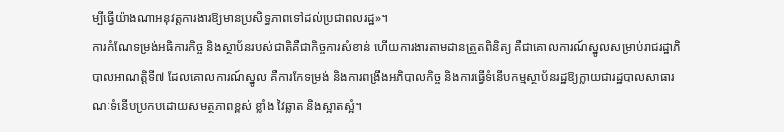ម្បីធ្វើយ៉ាងណាអនុវត្តការងារឱ្យមានប្រសិទ្ធភាពទៅដល់ប្រជាពលរដ្ឋ»។
ការកំណែទម្រង់អធិការកិច្ច និងស្ថាប័នរបស់ជាតិគឺជាកិច្ចការសំខាន់ ហើយការងារតាមដានត្រួតពិនិត្យ គឺជាគោលការណ៍ស្នូលសម្រាប់រាជរដ្ឋាភិបាលអាណត្តិទី៧ ដែលគោលការណ៍ស្នូល គឺការកែទម្រង់ និងការពង្រឹងអភិបាលកិច្ច និងការធ្វើទំនើបកម្មស្ថាប័នរដ្ឋឱ្យក្លាយជារដ្ឋបាលសាធារណៈទំនើបប្រកបដោយសមត្ថភាពខ្ពស់ ខ្លាំង វៃឆ្លាត និងស្អាតស្អំ។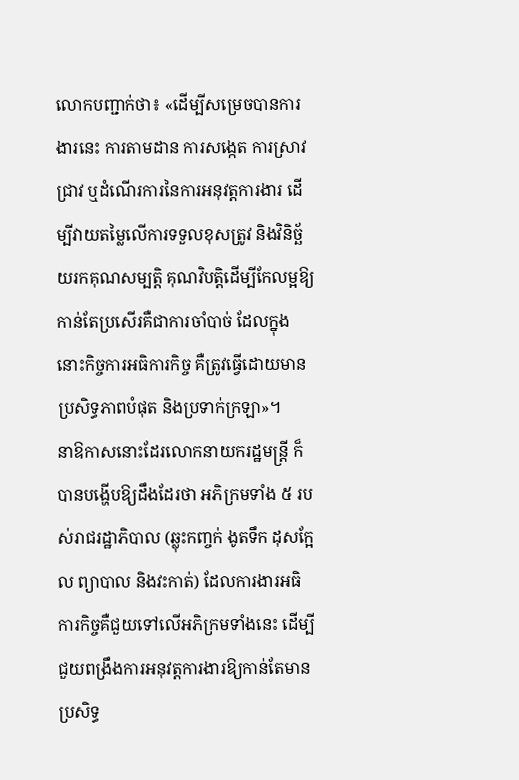លោកបញ្ជាក់ថា៖ «ដើម្បីសម្រេចបានការងារនេះ ការតាមដាន ការសង្កេត ការស្រាវជ្រាវ ឬដំណើរការនៃការអនុវត្តការងារ ដើម្បីវាយតម្លៃលើការទទួលខុសត្រូវ និងវិនិច្ឆ័យរកគុណសម្បត្តិ គុណវិបត្តិដើម្បីកែលម្អឱ្យកាន់តែប្រសើរគឺជាការចាំបាច់ ដែលក្នុងនោះកិច្ចការអធិការកិច្ច គឺត្រូវធ្វើដោយមានប្រសិទ្ធភាពបំផុត និងប្រទាក់ក្រឡា»។
នាឱកាសនោះដែរលោកនាយករដ្ឋមន្ត្រី ក៏បានបង្ហើបឱ្យដឹងដែរថា អភិក្រមទាំង ៥ របស់រាជរដ្ឋាភិបាល (ឆ្លុះកញ្ចក់ ងូតទឹក ដុសក្អែល ព្យាបាល និងវះកាត់) ដែលការងារអធិការកិច្ចគឺជួយទៅលើអភិក្រមទាំងនេះ ដើម្បីជួយពង្រឹងការអនុវត្តការងារឱ្យកាន់តែមានប្រសិទ្ធ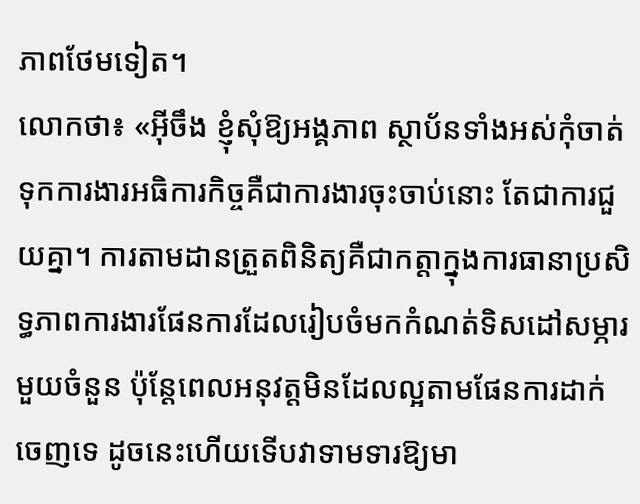ភាពថែមទៀត។
លោកថា៖ «អ៊ីចឹង ខ្ញុំសុំឱ្យអង្គភាព ស្ថាប័នទាំងអស់កុំចាត់ទុកការងារអធិការកិច្ចគឺជាការងារចុះចាប់នោះ តែជាការជួយគ្នា។ ការតាមដានត្រួតពិនិត្យគឺជាកត្តាក្នុងការធានាប្រសិទ្ធភាពការងារផែនការដែលរៀបចំមកកំណត់ទិសដៅសម្ភារមួយចំនួន ប៉ុន្តែពេលអនុវត្តមិនដែលល្អតាមផែនការដាក់ចេញទេ ដូចនេះហើយទើបវាទាមទារឱ្យមា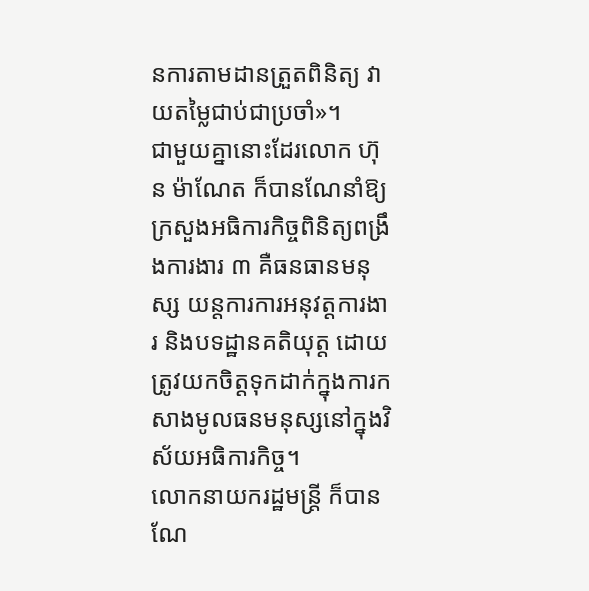នការតាមដានត្រួតពិនិត្យ វាយតម្លៃជាប់ជាប្រចាំ»។
ជាមួយគ្នានោះដែរលោក ហ៊ុន ម៉ាណែត ក៏បានណែនាំឱ្យក្រសួងអធិការកិច្ចពិនិត្យពង្រឹងការងារ ៣ គឺធនធានមនុស្ស យន្តការការអនុវត្តការងារ និងបទដ្ឋានគតិយុត្ត ដោយត្រូវយកចិត្តទុកដាក់ក្នុងការកសាងមូលធនមនុស្សនៅក្នុងវិស័យអធិការកិច្ច។
លោកនាយករដ្ឋមន្ត្រី ក៏បានណែ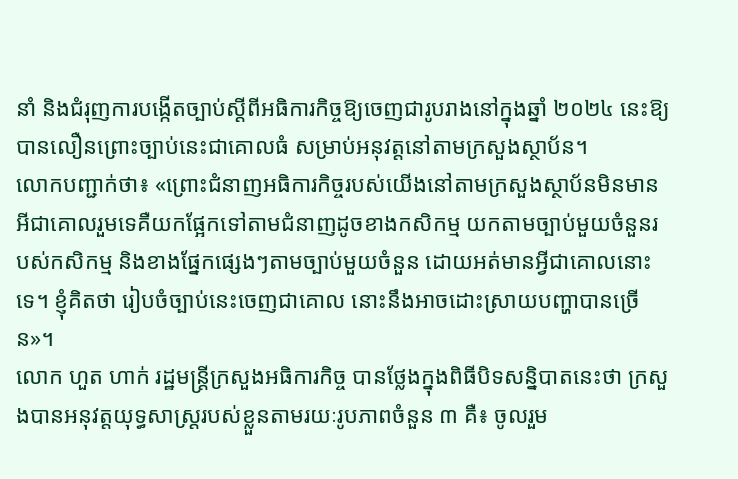នាំ និងជំរុញការបង្កើតច្បាប់ស្ដីពីអធិការកិច្ចឱ្យចេញជារូបរាងនៅក្នុងឆ្នាំ ២០២៤ នេះឱ្យបានលឿនព្រោះច្បាប់នេះជាគោលធំ សម្រាប់អនុវត្តនៅតាមក្រសួងស្ថាប័ន។
លោកបញ្ជាក់ថា៖ «ព្រោះជំនាញអធិការកិច្ចរបស់យើងនៅតាមក្រសួងស្ថាប័នមិនមានអីជាគោលរួមទេគឺយកផ្អែកទៅតាមជំនាញដូចខាងកសិកម្ម យកតាមច្បាប់មួយចំនួនរបស់កសិកម្ម និងខាងផ្នែកផ្សេងៗតាមច្បាប់មួយចំនួន ដោយអត់មានអ្វីជាគោលនោះទេ។ ខ្ញុំគិតថា រៀបចំច្បាប់នេះចេញជាគោល នោះនឹងអាចដោះស្រាយបញ្ហាបានច្រើន»។
លោក ហួត ហាក់ រដ្ឋមន្ត្រីក្រសួងអធិការកិច្ច បានថ្លែងក្នុងពិធីបិទសន្និបាតនេះថា ក្រសួងបានអនុវត្តយុទ្ធសាស្ត្ររបស់ខ្លួនតាមរយៈរូបភាពចំនួន ៣ គឺ៖ ចូលរួម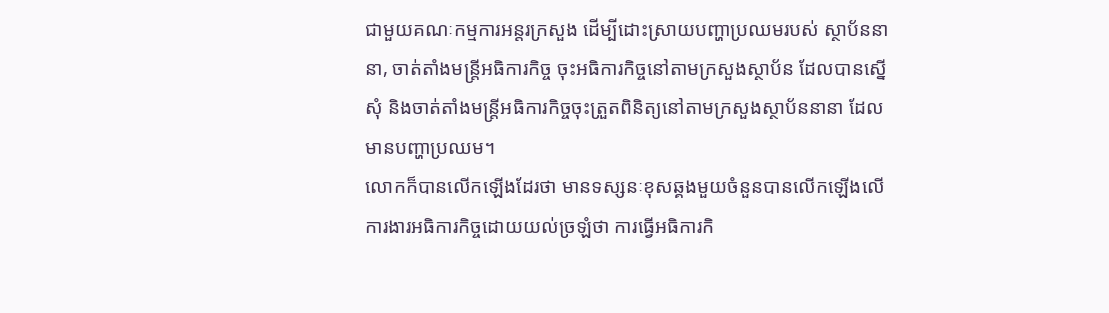ជាមួយគណៈកម្មការអន្តរក្រសួង ដើម្បីដោះស្រាយបញ្ហាប្រឈមរបស់ ស្ថាប័ននានា, ចាត់តាំងមន្ត្រីអធិការកិច្ច ចុះអធិការកិច្ចនៅតាមក្រសួងស្ថាប័ន ដែលបានស្នើសុំ និងចាត់តាំងមន្ត្រីអធិការកិច្ចចុះត្រួតពិនិត្យនៅតាមក្រសួងស្ថាប័ននានា ដែលមានបញ្ហាប្រឈម។
លោកក៏បានលើកឡើងដែរថា មានទស្សនៈខុសឆ្គងមួយចំនួនបានលើកឡើងលើការងារអធិការកិច្ចដោយយល់ច្រឡំថា ការធ្វើអធិការកិ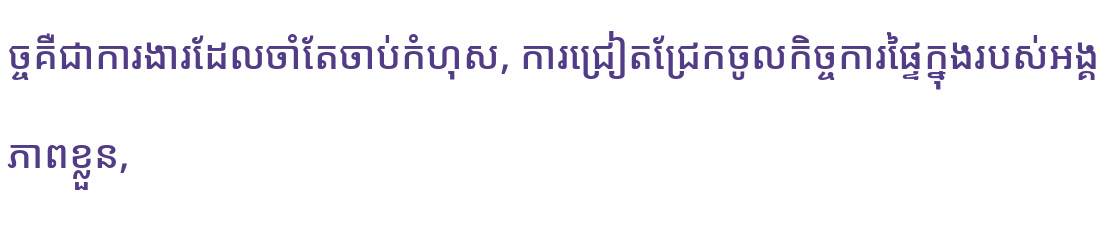ច្ចគឺជាការងារដែលចាំតែចាប់កំហុស, ការជ្រៀតជ្រែកចូលកិច្ចការផ្ទៃក្នុងរបស់អង្គភាពខ្លួន,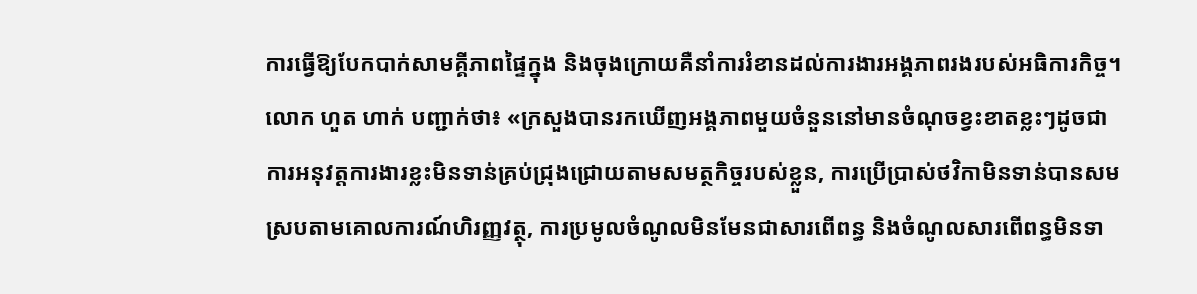ការធ្វើឱ្យបែកបាក់សាមគ្គីភាពផ្ទៃក្នុង និងចុងក្រោយគឺនាំការរំខានដល់ការងារអង្គភាពរងរបស់អធិការកិច្ច។
លោក ហួត ហាក់ បញ្ជាក់ថា៖ «ក្រសួងបានរកឃើញអង្គភាពមួយចំនួននៅមានចំណុចខ្វះខាតខ្លះៗដូចជា ការអនុវត្តការងារខ្លះមិនទាន់គ្រប់ជ្រុងជ្រោយតាមសមត្ថកិច្ចរបស់ខ្លួន, ការប្រើប្រាស់ថវិកាមិនទាន់បានសមស្របតាមគោលការណ៍ហិរញ្ញវត្ថុ, ការប្រមូលចំណូលមិនមែនជាសារពើពន្ធ និងចំណូលសារពើពន្ធមិនទា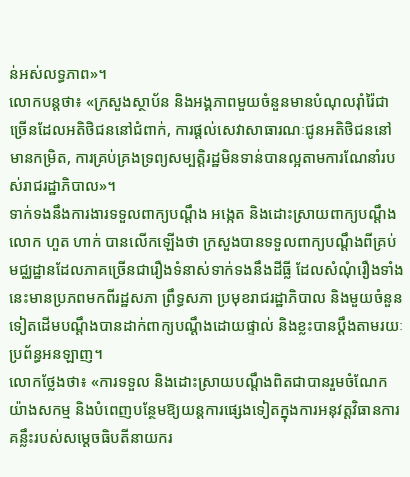ន់អស់លទ្ធភាព»។
លោកបន្តថា៖ «ក្រសួងស្ថាប័ន និងអង្គភាពមួយចំនួនមានបំណុលរ៉ាំរ៉ៃជាច្រើនដែលអតិថិជននៅជំពាក់, ការផ្តល់សេវាសាធារណៈជូនអតិថិជននៅមានកម្រិត, ការគ្រប់គ្រងទ្រព្យសម្បត្តិរដ្ឋមិនទាន់បានល្អតាមការណែនាំរបស់រាជរដ្ឋាភិបាល»។
ទាក់ទងនឹងការងារទទួលពាក្យបណ្តឹង អង្កេត និងដោះស្រាយពាក្យបណ្តឹង លោក ហួត ហាក់ បានលើកឡើងថា ក្រសួងបានទទួលពាក្យបណ្តឹងពីគ្រប់មជ្ឈដ្ឋានដែលភាគច្រើនជារឿងទំនាស់ទាក់ទងនឹងដីធ្លី ដែលសំណុំរឿងទាំងនេះមានប្រភពមកពីរដ្ឋសភា ព្រឹទ្ធសភា ប្រមុខរាជរដ្ឋាភិបាល និងមួយចំនួនទៀតដើមបណ្តឹងបានដាក់ពាក្យបណ្តឹងដោយផ្ទាល់ និងខ្លះបានប្តឹងតាមរយៈប្រព័ន្ធអនឡាញ។
លោកថ្លែងថា៖ «ការទទួល និងដោះស្រាយបណ្តឹងពិតជាបានរួមចំណែកយ៉ាងសកម្ម និងបំពេញបន្ថែមឱ្យយន្តការផ្សេងទៀតក្នុងការអនុវត្តវិធានការគន្លឹះរបស់សម្តេចធិបតីនាយករ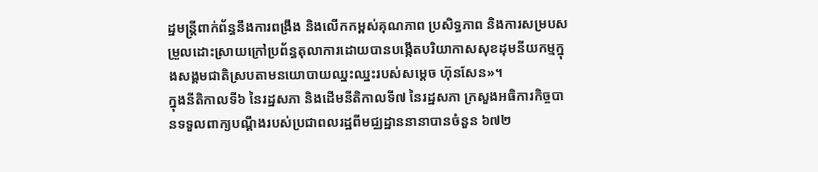ដ្ឋមន្ត្រីពាក់ព័ន្ធនឹងការពង្រឹង និងលើកកម្ពស់គុណភាព ប្រសិទ្ធភាព និងការសម្របសម្រួលដោះស្រាយក្រៅប្រព័ន្ធតុលាការដោយបានបង្កើតបរិយាកាសសុខដុមនីយកម្មក្នុងសង្គមជាតិស្របតាមនយោបាយឈ្នះឈ្នះរបស់សម្តេច ហ៊ុនសែន»។
ក្នុងនីតិកាលទី៦ នៃរដ្ឋសភា និងដើមនីតិកាលទី៧ នៃរដ្ឋសភា ក្រសួងអធិការកិច្ចបានទទួលពាក្យបណ្តឹងរបស់ប្រជាពលរដ្ឋពីមជ្ឈដ្ឋាននានាបានចំនួន ៦៧២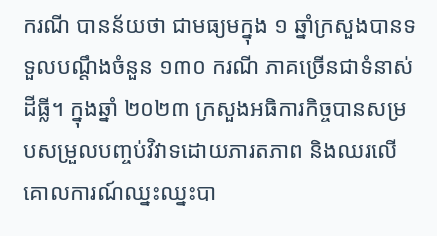ករណី បានន័យថា ជាមធ្យមក្នុង ១ ឆ្នាំក្រសួងបានទទួលបណ្តឹងចំនួន ១៣០ ករណី ភាគច្រើនជាទំនាស់ដីធ្លី។ ក្នុងឆ្នាំ ២០២៣ ក្រសួងអធិការកិច្ចបានសម្របសម្រួលបញ្ចប់វិវាទដោយភារតភាព និងឈរលើគោលការណ៍ឈ្នះឈ្នះបា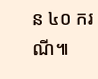ន ៤០ ករណី៕